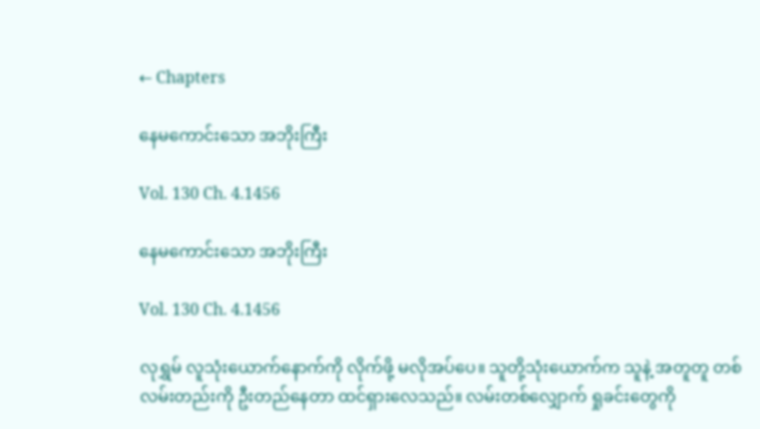← Chapters

နေမကောင်းသော အဘိုးကြီး

Vol. 130 Ch. 4.1456

နေမကောင်းသော အဘိုးကြီး

Vol. 130 Ch. 4.1456

လုရွှမ် လူသုံးယောက်နောက်ကို လိုက်ဖို့ မလိုအပ်ပေ။ သူတို့သုံးယောက်က သူနဲ့ အတူတူ တစ်လမ်းတည်းကို ဦးတည်နေတာ ထင်ရှားလေသည်။ လမ်းတစ်လျှောက် ရှုခင်းတွေကို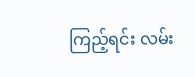ကြည့်ရင်း လမ်း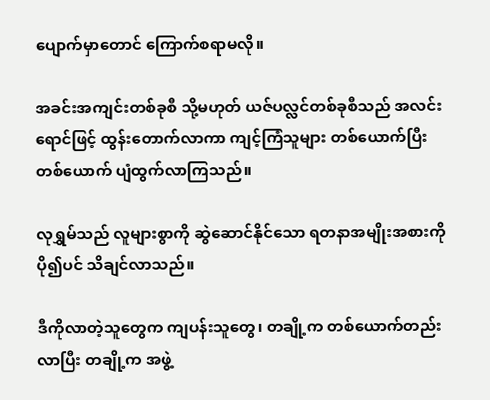ပျောက်မှာတောင် ကြောက်စရာမလို။

အခင်းအကျင်းတစ်ခုစီ သို့မဟုတ် ယဇ်ပလ္လင်တစ်ခုစီသည် အလင်းရောင်ဖြင့် ထွန်းတောက်လာကာ ကျင့်ကြံသူများ တစ်ယောက်ပြီးတစ်ယောက် ပျံထွက်လာကြသည်။

လုရွှမ်သည် လူများစွာကို ဆွဲဆောင်နိုင်သော ရတနာအမျိုးအစားကို ပို၍ပင် သိချင်လာသည်။

ဒီကိုလာတဲ့သူတွေက ကျပန်းသူတွေ၊ တချို့က တစ်ယောက်တည်းလာပြီး တချို့က အဖွဲ့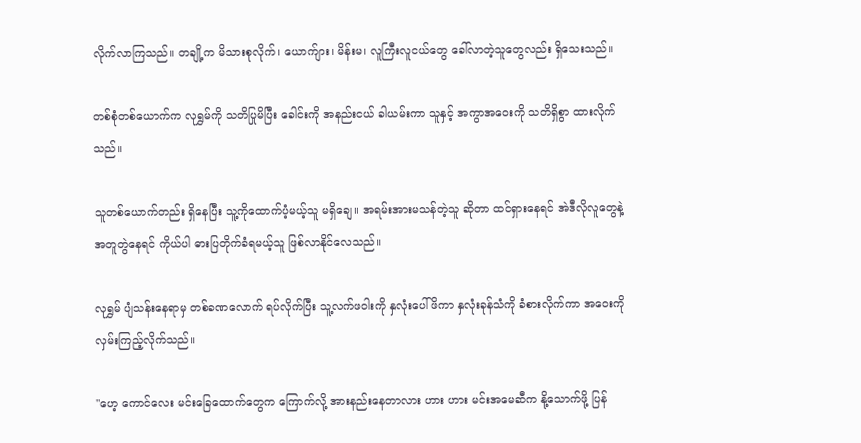လိုက်လာကြသည်။ တချို့က မိသားစုလိုက်၊ ယောက်ျား၊ မိန်းမ၊ လူကြီးလူငယ်တွေ ခေါ်လာတဲ့သူတွေလည်း ရှိသေးသည်။

တစ်စုံတစ်ယောက်က လုရွှမ်ကို သတိပြုမိပြီး ခေါင်းကို အနည်းငယ် ခါယမ်းကာ သူနှင့် အကွာအဝေးကို သတိရှိစွာ ထားလိုက်သည်။

သူတစ်ယောက်တည်း ရှိနေပြီး သူ့ကိုထောက်ပံ့မယ့်သူ မရှိချေ။ အရမ်းအားမသန်တဲ့သူ ဆိုတာ ထင်ရှားနေရင် အဲဒီလိုလူတွေနဲ့ အတူတွဲနေရင် ကိုယ်ပါ ဓားပြတိုက်ခံရမယ့်သူ ဖြစ်လာနိုင်လေသည်။

လုရွှမ် ပျံသန်းနေရာမှ တစ်ခဏလောက် ရပ်လိုက်ပြီး သူ့လက်ဖဝါးကို နှလုံးပေါ်ဖိကာ နှလုံးခုန်သံကို ခံစားလိုက်ကာ အဝေးကို လှမ်းကြည့်လိုက်သည်။

"ဟေ့ ကောင်လေး မင်းခြေထောက်တွေက ကြောက်လို့ အားနည်းနေတာလား ဟား ဟား မင်းအမေဆီက နို့သောက်ဖို့ ပြန်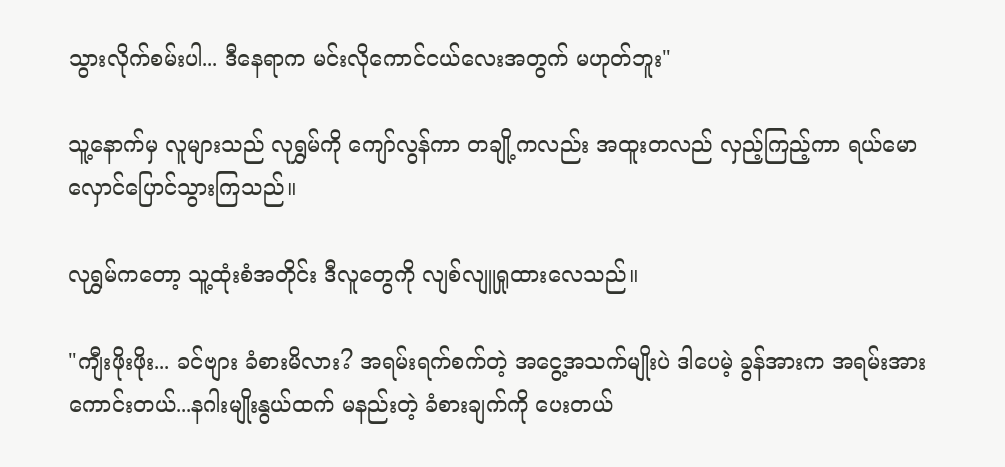သွားလိုက်စမ်းပါ... ဒီနေရာက မင်းလိုကောင်ငယ်လေးအတွက် မဟုတ်ဘူး"

သူ့နောက်မှ လူများသည် လုရွှမ်ကို ကျော်လွန်ကာ တချို့ကလည်း အထူးတလည် လှည့်ကြည့်ကာ ရယ်မော လှောင်ပြောင်သွားကြသည်။

လုရွှမ်ကတော့ သူ့ထုံးစံအတိုင်း ဒီလူတွေကို လျစ်လျူရှုထားလေသည်။

"ကျီးဖိုးဖိုး... ခင်ဗျား ခံစားမိလား? အရမ်းရက်စက်တဲ့ အငွေ့အသက်မျိုးပဲ ဒါပေမဲ့ ခွန်အားက အရမ်းအားကောင်းတယ်...နဂါးမျိုးနွယ်ထက် မနည်းတဲ့ ခံစားချက်ကို ပေးတယ်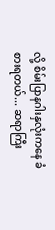လို့ စိမ်းပြာနဂါးနှလုံးကနေ ခံစားရတယ်... ဆရာကြီး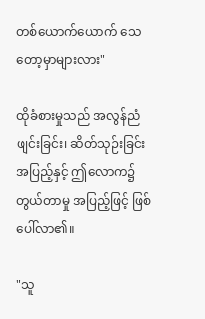တစ်ယောက်ယောက် သေတော့မှာများလား"

ထိုခံစားမှုသည် အလွန်ညံဖျင်းခြင်း၊ ဆိတ်သုဉ်းခြင်း အပြည့်နှင့် ဤလောက၌ တွယ်တာမှု အပြည့်ဖြင့် ဖြစ်ပေါ်လာ၏။

"သူ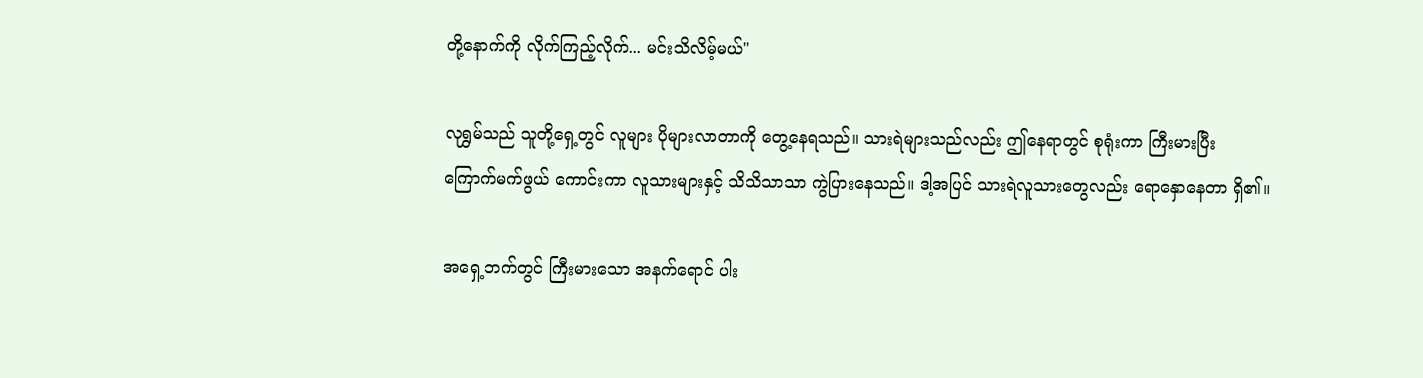တို့နောက်ကို လိုက်ကြည့်လိုက်... မင်းသိလိမ့်မယ်"

လုရွှမ်သည် သူတို့ရှေ့တွင် လူများ ပိုများလာတာကို တွေ့နေရသည်။ သားရဲများသည်လည်း ဤနေရာတွင် စုရုံးကာ ကြီးမားပြီး ကြောက်မက်ဖွယ် ကောင်းကာ လူသားများနှင့် သိသိသာသာ ကွဲပြားနေသည်။ ဒါ့အပြင် သားရဲလူသားတွေလည်း ရောနှောနေတာ ရှိ၏။

အရှေ့ဘက်တွင် ကြီးမားသော အနက်ရောင် ပါး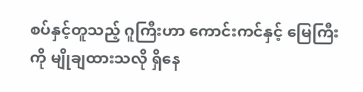စပ်နှင့်တူသည့် ဂူကြီးဟာ ကောင်းကင်နှင့် မြေကြီးကို မျိုချထားသလို ရှိနေ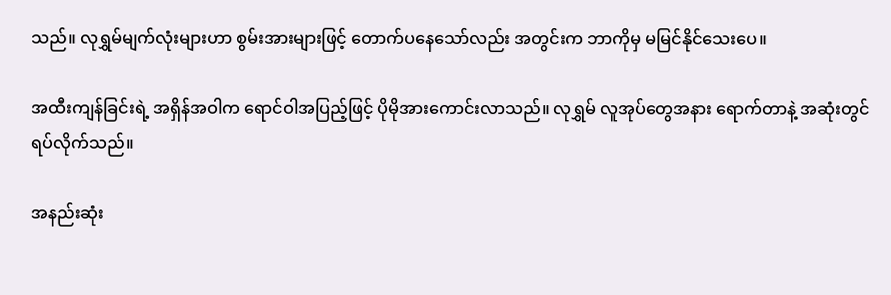သည်။ လုရွှမ်မျက်လုံးများဟာ စွမ်းအားများဖြင့် တောက်ပနေသော်လည်း အတွင်းက ဘာကိုမှ မမြင်နိုင်သေးပေ။

အထီးကျန်ခြင်းရဲ့ အရှိန်အဝါက ရောင်ဝါအပြည့်ဖြင့် ပိုမိုအားကောင်းလာသည်။ လုရွှမ် လူအုပ်တွေအနား ရောက်တာနဲ့ အဆုံးတွင် ရပ်လိုက်သည်။

အနည်းဆုံး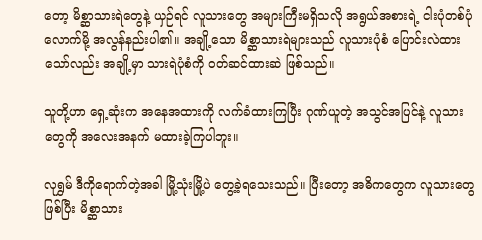တော့ မိစ္ဆာသားရဲတွေနဲ့ ယှဉ်ရင် လူသားတွေ အများကြီးမရှိသလို အရွယ်အစားရဲ့ ငါးပုံတစ်ပုံလောက်မို့ အလွန်နည်းပါ၏။ အချို့သော မိစ္ဆာသားရဲများသည် လူသားပုံစံ ပြောင်းလဲထားသော်လည်း အချို့မှာ သားရဲပုံစံကို ၀တ်ဆင်ထားဆဲ ဖြစ်သည်။

သူတို့ဟာ ရှေ့ဆုံးက အနေအထားကို လက်ခံထားကြပြီး ဂုဏ်ယူတဲ့ အသွင်အပြင်နဲ့ လူသားတွေကို အလေးအနက် မထားခဲ့ကြပါဘူး။

လုရွှမ် ဒီကိုရောက်တဲ့အခါ မြို့သုံးမြို့ပဲ တွေ့ခဲ့ရသေးသည်။ ပြီးတော့ အဓိကတွေက လူသားတွေ ဖြစ်ပြီး မိစ္ဆာသား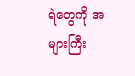ရဲတွေကို အများကြီး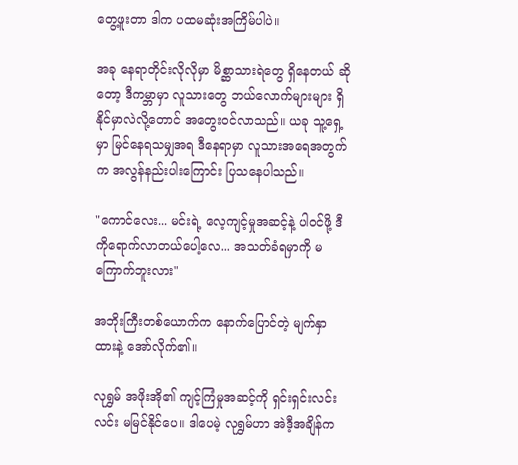တွေ့ဖူးတာ ဒါက ပထမဆုံးအကြိမ်ပါပဲ။

အခု နေရာတိုင်းလိုလိုမှာ မိစ္ဆာသားရဲတွေ ရှိနေတယ် ဆိုတော့ ဒီကမ္ဘာမှာ လူသားတွေ ဘယ်လောက်များများ ရှိနိုင်မှာလဲလို့တောင် အတွေးဝင်လာသည်။ ယခု သူ့ရှေ့မှာ မြင်နေရသမျှအရ ဒီနေရာမှာ လူသားအရေအတွက်က အလွန်နည်းပါးကြောင်း ပြသနေပါသည်။

"ကောင်လေး... မင်းရဲ့ လေ့ကျင့်မှုအဆင့်နဲ့ ပါဝင်ဖို့ ဒီကိုရောက်လာတယ်ပေါ့လေ... အသတ်ခံရမှာကို မကြောက်ဘူးလား"

အဘိုးကြီးတစ်ယောက်က နောက်ပြောင်တဲ့ မျက်နှာထားနဲ့ အော်လိုက်၏။

လုရွှမ် အဖိုးအို၏ ကျင့်ကြံမှုအဆင့်ကို ရှင်းရှင်းလင်းလင်း မမြင်နိုင်ပေ။ ဒါပေမဲ့ လုရွှမ်ဟာ အဲဒီ့အချိန်က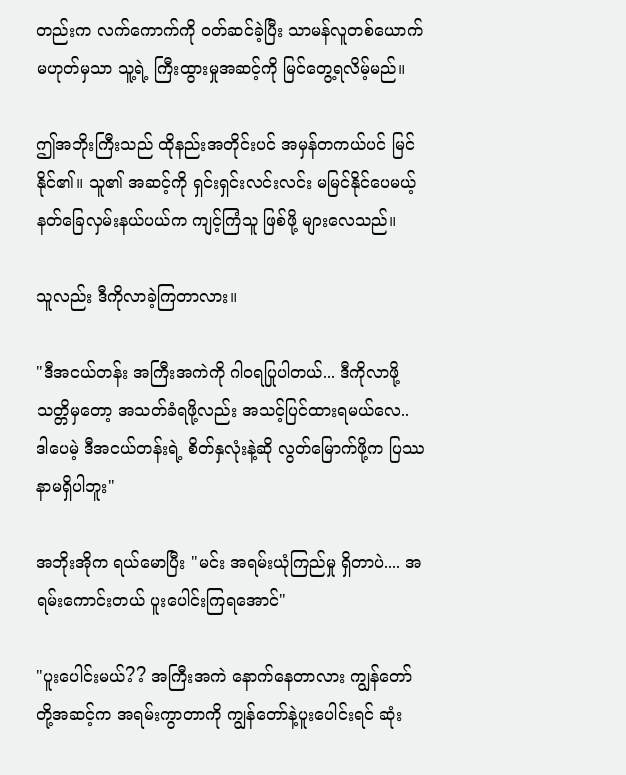တည်းက လက်ကောက်ကို ၀တ်ဆင်ခဲ့ပြီး သာမန်လူတစ်ယောက် မဟုတ်မှသာ သူ့ရဲ့ ကြီးထွားမှုအဆင့်ကို မြင်တွေ့ရလိမ့်မည်။

ဤအဘိုးကြီးသည် ထိုနည်းအတိုင်းပင် အမှန်တကယ်ပင် မြင်နိုင်၏။ သူ၏ အဆင့်ကို ရှင်းရှင်းလင်းလင်း မမြင်နိုင်ပေမယ့် နတ်ခြေလှမ်းနယ်ပယ်က ကျင့်ကြံသူ ဖြစ်ဖို့ များလေသည်။

သူလည်း ဒီကိုလာခဲ့ကြတာလား။

"ဒီအငယ်တန်း အကြီးအကဲကို ဂါဝရပြုပါတယ်... ဒီကိုလာဖို့ သတ္တိမှတော့ အသတ်ခံရဖို့လည်း အသင့်ပြင်ထားရမယ်လေ.. ဒါပေမဲ့ ဒီအငယ်တန်းရဲ့ စိတ်နှလုံးနဲ့ဆို လွတ်မြောက်ဖို့က ပြဿနာမရှိပါဘူး"

အဘိုးအိုက ရယ်မောပြီး "မင်း အရမ်းယုံကြည်မှု ရှိတာပဲ.... အရမ်းကောင်းတယ် ပူးပေါင်းကြရအောင်"

"ပူးပေါင်းမယ်?? အကြီးအကဲ နောက်နေတာလား ကျွန်တော်တို့အဆင့်က အရမ်းကွာတာကို ကျွန်တော်နဲ့ပူးပေါင်းရင် ဆုံး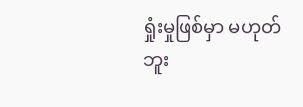ရှုံးမှုဖြစ်မှာ မဟုတ်ဘူး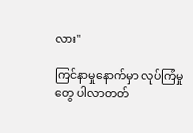လား"

ကြင်နာမှုနောက်မှာ လုပ်ကြံမှုတွေ ပါလာတတ်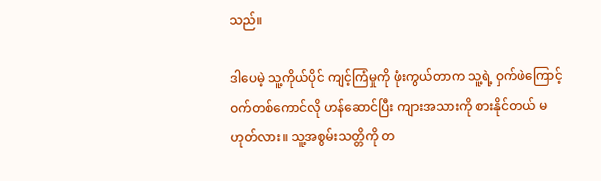သည်။

ဒါပေမဲ့ သူ့ကိုယ်ပိုင် ကျင့်ကြံမှုကို ဖုံးကွယ်တာက သူ့ရဲ့ ဝှက်ဖဲကြောင့် ဝက်တစ်ကောင်လို ဟန်ဆောင်ပြီး ကျားအသားကို စားနိုင်တယ် မဟုတ်လား။ သူ့အစွမ်းသတ္တိကို တ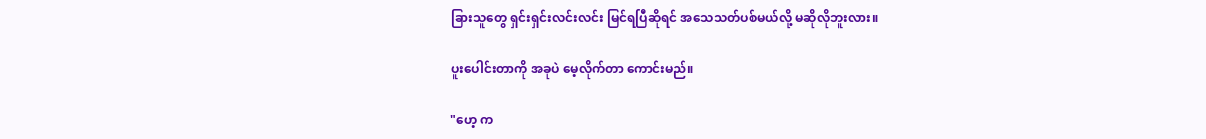ခြားသူတွေ ရှင်းရှင်းလင်းလင်း မြင်ရပြီဆိုရင် အသေသတ်ပစ်မယ်လို့ မဆိုလိုဘူးလား။

ပူးပေါင်းတာကို အခုပဲ မေ့လိုက်တာ ကောင်းမည်။

"ဟေ့ က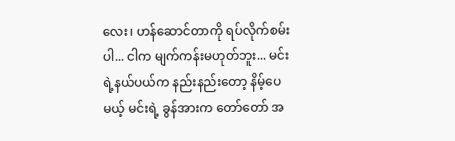လေး၊ ဟန်ဆောင်တာကို ရပ်လိုက်စမ်းပါ... ငါက မျက်ကန်းမဟုတ်ဘူး... မင်းရဲ့နယ်ပယ်က နည်းနည်းတော့ နိမ့်ပေမယ့် မင်းရဲ့ ခွန်အားက တော်တော် အ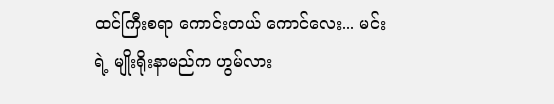ထင်ကြီးစရာ ကောင်းတယ် ကောင်လေး... မင်းရဲ့ မျိုးရိုးနာမည်က ဟွမ်လား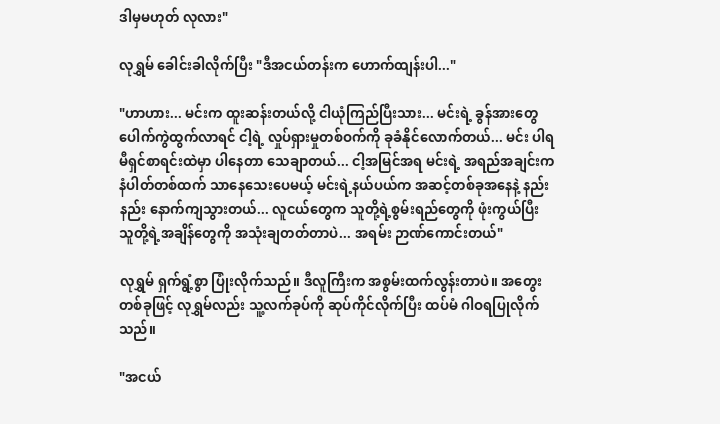ဒါမှမဟုတ် လုလား"

လုရွှမ် ခေါင်းခါလိုက်ပြီး "ဒီအငယ်တန်းက ဟောက်ထျန်းပါ..."

"ဟာဟား... မင်းက ထူးဆန်းတယ်လို့ ငါယုံကြည်ပြီးသား... မင်းရဲ့ ခွန်အားတွေ ပေါက်ကွဲထွက်လာရင် ငါ့ရဲ့ လှုပ်ရှားမှုတစ်ဝက်ကို ခုခံနိုင်လောက်တယ်... မင်း ပါရမီရှင်စာရင်းထဲမှာ ပါနေတာ သေချာတယ်... ငါ့အမြင်အရ မင်းရဲ့ အရည်အချင်းက နံပါတ်တစ်ထက် သာနေသေးပေမယ့် မင်းရဲ့နယ်ပယ်က အဆင့်တစ်ခုအနေနဲ့ နည်းနည်း နောက်ကျသွားတယ်... လူငယ်တွေက သူတို့ရဲ့စွမ်းရည်တွေကို ဖုံးကွယ်ပြီး သူတို့ရဲ့အချိန်တွေကို အသုံးချတတ်တာပဲ... အရမ်း ဉာဏ်ကောင်းတယ်"

လုရွှမ် ရှက်ရွံ့စွာ ပြုံးလိုက်သည်။ ဒီလူကြီးက အစွမ်းထက်လွန်းတာပဲ။ အတွေးတစ်ခုဖြင့် လုရွှမ်လည်း သူ့လက်ခုပ်ကို ဆုပ်ကိုင်လိုက်ပြီး ထပ်မံ ဂါဝရပြုလိုက်သည်။

"အငယ်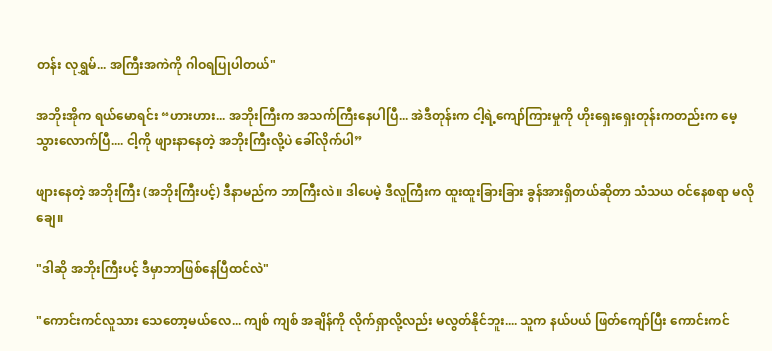တန်း လုရွှမ်... အကြီးအကဲကို ဂါဝရပြုပါတယ်"

အဘိုးအိုက ရယ်မောရင်း “ဟားဟား... အဘိုးကြီးက အသက်ကြီးနေပါပြီ... အဲဒီတုန်းက ငါ့ရဲ့ကျော်ကြားမှုကို ဟိုးရှေးရှေးတုန်းကတည်းက မေ့သွားလောက်ပြီ.... ငါ့ကို ဖျားနာနေတဲ့ အဘိုးကြီးလို့ပဲ ခေါ်လိုက်ပါ”

ဖျားနေတဲ့ အဘိုးကြီး (အဘိုးကြီးပင့်) ဒီနာမည်က ဘာကြီးလဲ။ ဒါပေမဲ့ ဒီလူကြီးက ထူးထူးခြားခြား ခွန်အားရှိတယ်ဆိုတာ သံသယ ဝင်နေစရာ မလိုချေ။

"ဒါဆို အဘိုးကြီးပင့် ဒီမှာဘာဖြစ်နေပြီထင်လဲ"

"ကောင်းကင်လူသား သေတော့မယ်လေ... ကျစ် ကျစ် အချိန်ကို လိုက်ရှာလို့လည်း မလွတ်နိုင်ဘူး.... သူက နယ်ပယ် ဖြတ်ကျော်ပြီး ကောင်းကင်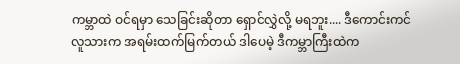ကမ္ဘာထဲ ဝင်ရမှာ သေခြင်းဆိုတာ ရှောင်လွှဲလို့ မရဘူး.... ဒီကောင်းကင်လူသားက အရမ်းထက်မြက်တယ် ဒါပေမဲ့ ဒီကမ္ဘာကြီးထဲက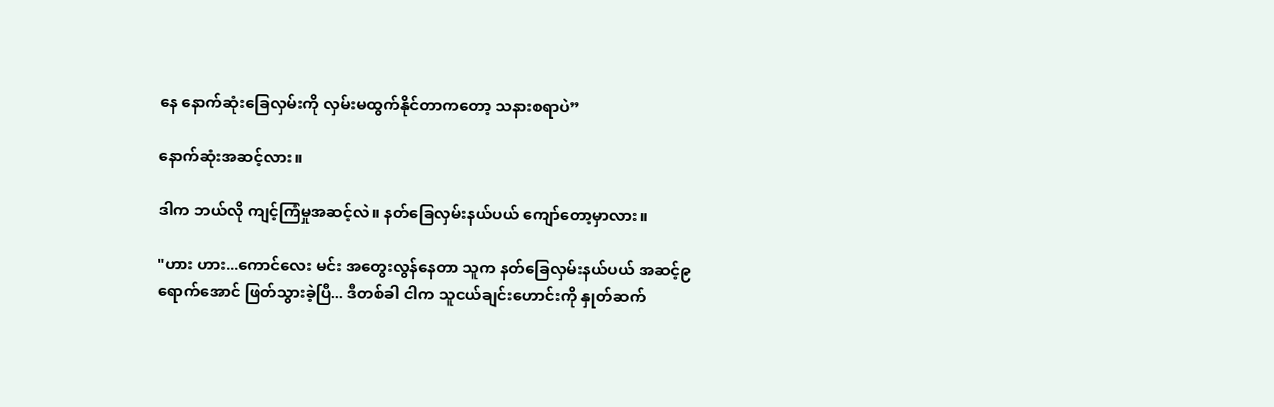နေ နောက်ဆုံးခြေလှမ်းကို လှမ်းမထွက်နိုင်တာကတော့ သနားစရာပဲ”

နောက်ဆုံးအဆင့်လား။

ဒါက ဘယ်လို ကျင့်ကြံမှုအဆင့်လဲ။ နတ်ခြေလှမ်းနယ်ပယ် ကျော်တော့မှာလား။

"ဟား ဟား...ကောင်လေး မင်း အတွေးလွန်နေတာ သူက နတ်ခြေလှမ်းနယ်ပယ် အဆင့်၉ ရောက်အောင် ဖြတ်သွားခဲ့ပြီ... ဒီတစ်ခါ ငါက သူငယ်ချင်းဟောင်းကို နှုတ်ဆက်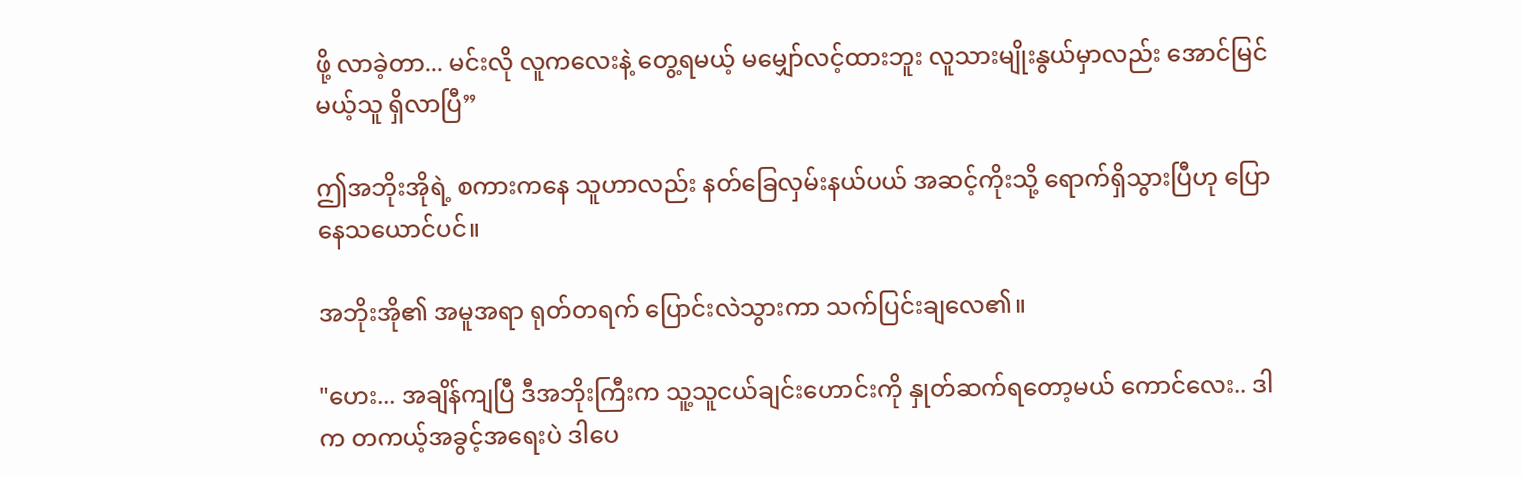ဖို့ လာခဲ့တာ... မင်းလို လူကလေးနဲ့ တွေ့ရမယ့် မမျှော်လင့်ထားဘူး လူသားမျိုးနွယ်မှာလည်း အောင်မြင်မယ့်သူ ရှိလာပြီ”

ဤအဘိုးအိုရဲ့ စကားကနေ သူဟာလည်း နတ်ခြေလှမ်းနယ်ပယ် အဆင့်ကိုးသို့ ရောက်ရှိသွားပြီဟု ပြောနေသယောင်ပင်။

အဘိုးအို၏ အမူအရာ ရုတ်တရက် ပြောင်းလဲသွားကာ သက်ပြင်းချလေ၏။

"ဟေး... အချိန်ကျပြီ ဒီအဘိုးကြီးက သူ့သူငယ်ချင်းဟောင်းကို နှုတ်ဆက်ရတော့မယ် ကောင်လေး.. ဒါက တကယ့်အခွင့်အရေးပဲ ဒါပေ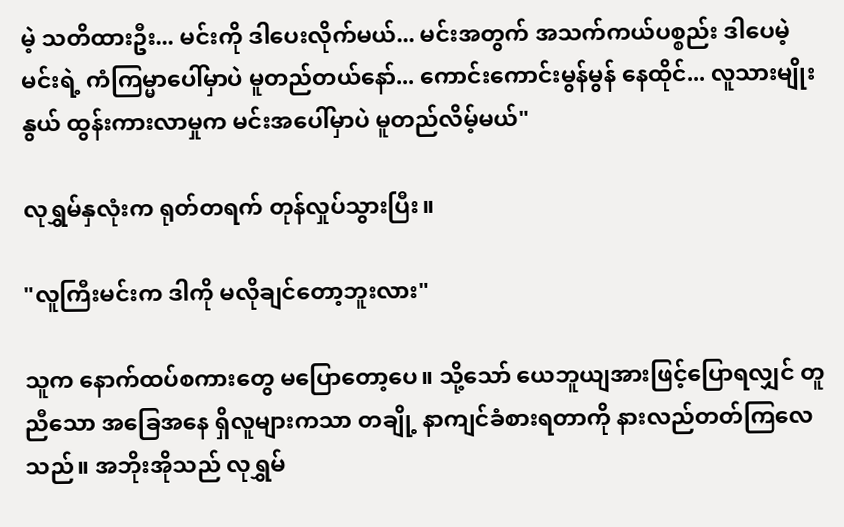မဲ့ သတိထားဦး... မင်းကို ဒါပေးလိုက်မယ်... မင်းအတွက် အသက်ကယ်ပစ္စည်း ဒါပေမဲ့ မင်းရဲ့ ကံကြမ္မာပေါ်မှာပဲ မူတည်တယ်နော်... ကောင်းကောင်းမွန်မွန် နေထိုင်... လူသားမျိုးနွယ် ထွန်းကားလာမှုက မင်းအပေါ်မှာပဲ မူတည်လိမ့်မယ်"

လုရွှမ်နှလုံးက ရုတ်တရက် တုန်လှုပ်သွားပြီး။

"လူကြီးမင်းက ဒါကို မလိုချင်တော့ဘူးလား"

သူက နောက်ထပ်စကားတွေ မပြောတော့ပေ။ သို့သော် ယေဘူယျအားဖြင့်ပြောရလျှင် တူညီသော အခြေအနေ ရှိလူများကသာ တချို့ နာကျင်ခံစားရတာကို နားလည်တတ်ကြလေသည်။ အဘိုးအိုသည် လုရွှမ်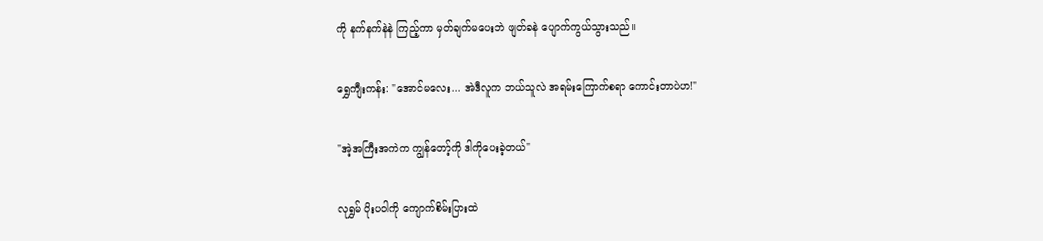ကို နက်နက်နဲနဲ ကြည့်ကာ မှတ်ချက်မပေးဘဲ ဖျတ်ခနဲ ပျောက်ကွယ်သွားသည်။

ရွှေကျီးကန်း: "အောင်မလေး... အဲဒီလူက ဘယ်သူလဲ အရမ်းကြောက်စရာ ကောင်းတာပဲဟ!"

"အဲ့အကြီးအကဲက ကျွန်တော့်ကို ဒါကိုပေးခဲ့တယ်"

လုရွှမ် ပိုးပဝါကို ကျောက်စိမ်းပြားထဲ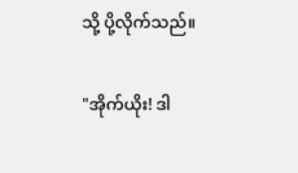သို့ ပို့လိုက်သည်။

"အိုက်ယိုး! ဒါ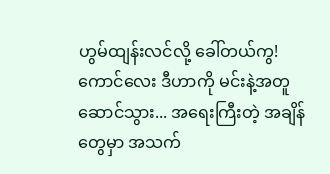ဟွမ်ထျန်းလင်လို့ ခေါ်တယ်ကွ! ကောင်လေး ဒီဟာကို မင်းနဲ့အတူ ဆောင်သွား... အရေးကြီးတဲ့ အချိန်တွေမှာ အသက်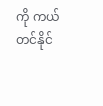ကို ကယ်တင်နိုင်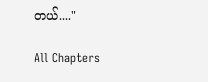တယ်...."

All Chapters